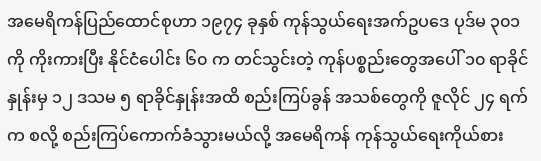အမေရိကန်ပြည်ထောင်စုဟာ ၁၉၇၄ ခုနှစ် ကုန်သွယ်ရေးအက်ဥပဒေ ပုဒ်မ ၃၀၁ ကို ကိုးကားပြီး နိုင်ငံပေါင်း ၆၀ က တင်သွင်းတဲ့ ကုန်ပစ္စည်းတွေအပေါ် ၁၀ ရာခိုင်နှုန်းမှ ၁၂ ဒသမ ၅ ရာခိုင်နှုန်းအထိ စည်းကြပ်ခွန် အသစ်တွေကို ဇူလိုင် ၂၄ ရက်က စလို့ စည်းကြပ်ကောက်ခံသွားမယ်လို့ အမေရိကန် ကုန်သွယ်ရေးကိုယ်စား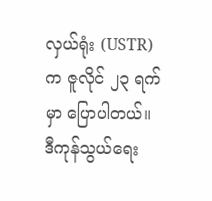လှယ်ရုံး (USTR) က ဇူလိုင် ၂၃ ရက်မှာ ပြောပါတယ်။
ဒီကုန်သွယ်ရေး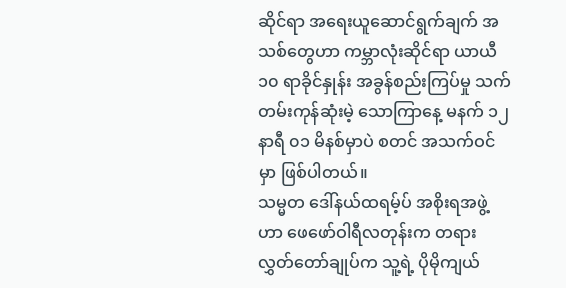ဆိုင်ရာ အရေးယူဆောင်ရွက်ချက် အသစ်တွေဟာ ကမ္ဘာလုံးဆိုင်ရာ ယာယီ ၁၀ ရာခိုင်နှုန်း အခွန်စည်းကြပ်မှု သက်တမ်းကုန်ဆုံးမဲ့ သောကြာနေ့ မနက် ၁၂ နာရီ ၀၁ မိနစ်မှာပဲ စတင် အသက်ဝင်မှာ ဖြစ်ပါတယ်။
သမ္မတ ဒေါ်နယ်ထရမ့်ပ် အစိုးရအဖွဲ့ဟာ ဖေဖော်ဝါရီလတုန်းက တရားလွှတ်တော်ချုပ်က သူ့ရဲ့ ပိုမိုကျယ်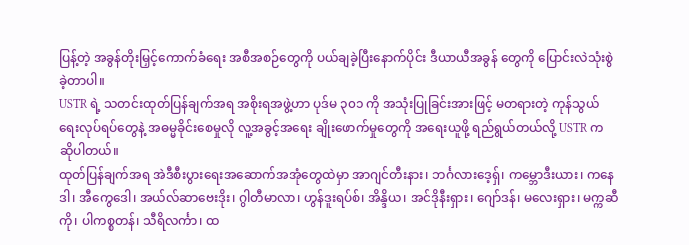ပြန့်တဲ့ အခွန်တိုးမြှင့်ကောက်ခံရေး အစီအစဉ်တွေကို ပယ်ချခဲ့ပြီးနောက်ပိုင်း ဒီယာယီအခွန် တွေကို ပြောင်းလဲသုံးစွဲခဲ့တာပါ။
USTR ရဲ့ သတင်းထုတ်ပြန်ချက်အရ အစိုးရအဖွဲ့ဟာ ပုဒ်မ ၃၀၁ ကို အသုံးပြုခြင်းအားဖြင့် မတရားတဲ့ ကုန်သွယ်ရေးလုပ်ရပ်တွေနဲ့ အဓမ္မခိုင်းစေမှုလို လူ့အခွင့်အရေး ချိုးဖောက်မှုတွေကို အရေးယူဖို့ ရည်ရွယ်တယ်လို့ USTR က ဆိုပါတယ်။
ထုတ်ပြန်ချက်အရ အဲဒီစီးပွားရေးအဆောက်အအုံတွေထဲမှာ အာဂျင်တီးနား၊ ဘင်္ဂလားဒေ့ရှ်၊ ကမ္ဘောဒီးယား၊ ကနေဒါ၊ အီကွေဒေါ၊ အယ်လ်ဆာဗေးဒိုး၊ ဂွါတီမာလာ၊ ဟွန်ဒူးရပ်စ်၊ အိန္ဒိယ၊ အင်ဒိုနီးရှား၊ ဂျော်ဒန်၊ မလေးရှား၊ မက္ကဆီကို၊ ပါကစ္စတန်၊ သီရိလင်္ကာ၊ ထ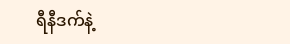ရီနီဒက်နဲ့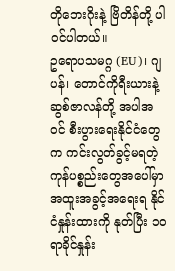တိုဘေးဂိုးနဲ့ ဗြိတိန်တို့ ပါဝင်ပါတယ်။
ဥရောပသမဂ္ဂ (EU)၊ ဂျပန်၊ တောင်ကိုရီးယားနဲ့ ဆွစ်ဇာလန်တို့ အပါအဝင် စီးပွားရေးနိုင်ငံတွေက ကင်းလွတ်ခွင့်မရတဲ့ ကုန်ပစ္စည်းတွေအပေါ်မှာ အထူးအခွင့်အရေးရ နိုင်ငံနှုန်းထားကို နုတ်ပြီး ၁၀ ရာခိုင်နှုန်း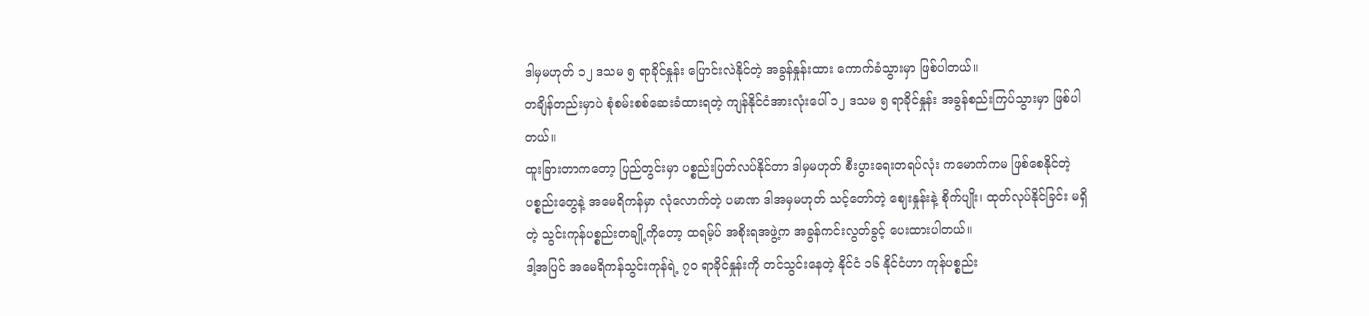ဒါမှမဟုတ် ၁၂ ဒသမ ၅ ရာခိုင်နှုန်း ပြောင်းလဲနိုင်တဲ့ အခွန်နှုန်းထား ကောက်ခံသွားမှာ ဖြစ်ပါတယ်။
တချိန်တည်းမှာပဲ စုံစမ်းစစ်ဆေးခံထားရတဲ့ ကျန်နိုင်ငံအားလုံးပေါ် ၁၂ ဒသမ ၅ ရာခိုင်နှုန်း အခွန်စည်းကြပ်သွားမှာ ဖြစ်ပါတယ်။
ထူးခြားတာကတော့ ပြည်တွင်းမှာ ပစ္စည်းပြတ်လပ်နိုင်တာ ဒါမှမဟုတ် စီးပွားရေးတရပ်လုံး ကမောက်ကမ ဖြစ်စေနိုင်တဲ့ ပစ္စည်းတွေနဲ့ အမေရိကန်မှာ လုံလောက်တဲ့ ပမာဏ ဒါအမှမဟုတ် သင့်တော်တဲ့ ဈေးနှုန်းနဲ့ စိုက်ပျိုး၊ ထုတ်လုပ်နိုင်ခြင်း မရှိတဲ့ သွင်းကုန်ပစ္စည်းတချို့ကိုတော့ ထရမ့်ပ် အစိုးရအဖွဲ့က အခွန်ကင်းလွတ်ခွင့် ပေးထားပါတယ်။
ဒါ့အပြင် အမေရိကန်သွင်းကုန်ရဲ့ ၇၀ ရာခိုင်နှုန်းကို တင်သွင်းနေတဲ့ နိုင်ငံ ၁၆ နိုင်ငံဟာ ကုန်ပစ္စည်း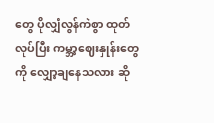တွေ ပိုလျှံလွန်ကဲစွာ ထုတ်လုပ်ပြီး ကမ္ဘာ့ဈေးနှုန်းတွေကို လျှော့ချနေသလား ဆို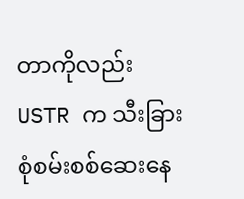တာကိုလည်း USTR က သီးခြား စုံစမ်းစစ်ဆေးနေ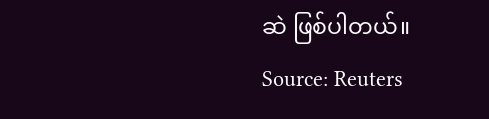ဆဲ ဖြစ်ပါတယ်။
Source: Reuters